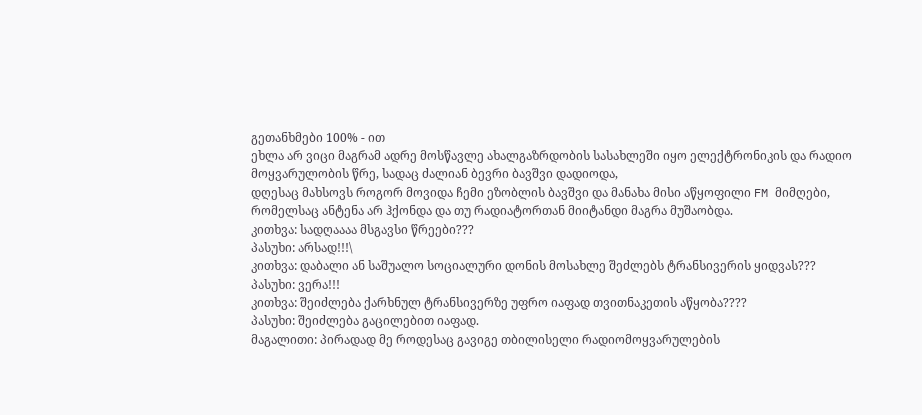გეთანხმები 100% - ით
ეხლა არ ვიცი მაგრამ ადრე მოსწავლე ახალგაზრდობის სასახლეში იყო ელექტრონიკის და რადიო მოყვარულობის წრე, სადაც ძალიან ბევრი ბავშვი დადიოდა,
დღესაც მახსოვს როგორ მოვიდა ჩემი ეზობლის ბავშვი და მანახა მისი აწყოფილი FM მიმღები, რომელსაც ანტენა არ ჰქონდა და თუ რადიატორთან მიიტანდი მაგრა მუშაობდა.
კითხვა: სადღაააა მსგავსი წრეები???
პასუხი: არსად!!!\
კითხვა: დაბალი ან საშუალო სოციალური დონის მოსახლე შეძლებს ტრანსივერის ყიდვას???
პასუხი: ვერა!!!
კითხვა: შეიძლება ქარხნულ ტრანსივერზე უფრო იაფად თვითნაკეთის აწყობა????
პასუხი: შეიძლება გაცილებით იაფად.
მაგალითი: პირადად მე როდესაც გავიგე თბილისელი რადიომოყვარულების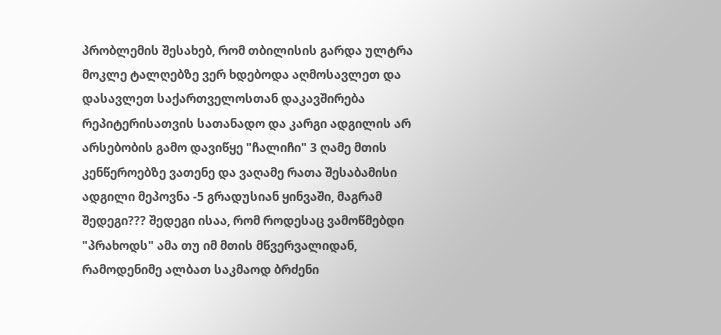პრობლემის შესახებ, რომ თბილისის გარდა ულტრა მოკლე ტალღებზე ვერ ხდებოდა აღმოსავლეთ და დასავლეთ საქართველოსთან დაკავშირება რეპიტერისათვის სათანადო და კარგი ადგილის არ არსებობის გამო დავიწყე "ჩალიჩი" 3 ღამე მთის კენწეროებზე ვათენე და ვაღამე რათა შესაბამისი ადგილი მეპოვნა -5 გრადუსიან ყინვაში, მაგრამ შედეგი??? შედეგი ისაა, რომ როდესაც ვამოწმებდი "პრახოდს" ამა თუ იმ მთის მწვერვალიდან, რამოდენიმე ალბათ საკმაოდ ბრძენი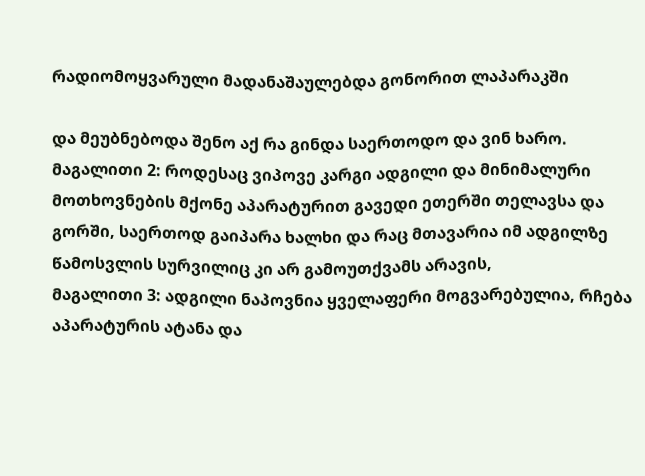რადიომოყვარული მადანაშაულებდა გონორით ლაპარაკში

და მეუბნებოდა შენო აქ რა გინდა საერთოდო და ვინ ხარო.
მაგალითი 2: როდესაც ვიპოვე კარგი ადგილი და მინიმალური მოთხოვნების მქონე აპარატურით გავედი ეთერში თელავსა და გორში, საერთოდ გაიპარა ხალხი და რაც მთავარია იმ ადგილზე წამოსვლის სურვილიც კი არ გამოუთქვამს არავის,
მაგალითი 3: ადგილი ნაპოვნია ყველაფერი მოგვარებულია, რჩება აპარატურის ატანა და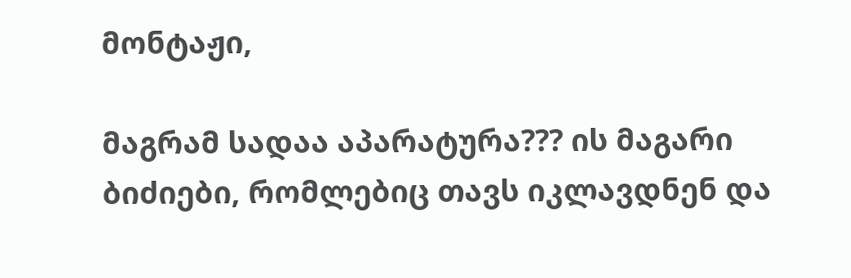მონტაჟი,

მაგრამ სადაა აპარატურა??? ის მაგარი ბიძიები, რომლებიც თავს იკლავდნენ და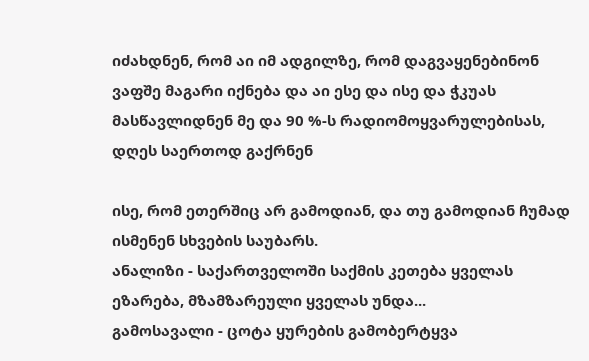იძახდნენ, რომ აი იმ ადგილზე, რომ დაგვაყენებინონ ვაფშე მაგარი იქნება და აი ესე და ისე და ჭკუას მასწავლიდნენ მე და 90 %-ს რადიომოყვარულებისას, დღეს საერთოდ გაქრნენ

ისე, რომ ეთერშიც არ გამოდიან, და თუ გამოდიან ჩუმად ისმენენ სხვების საუბარს.
ანალიზი - საქართველოში საქმის კეთება ყველას ეზარება, მზამზარეული ყველას უნდა...
გამოსავალი - ცოტა ყურების გამობერტყვა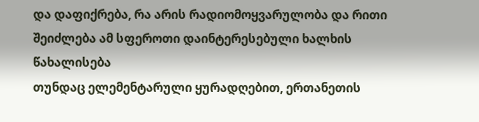და დაფიქრება, რა არის რადიომოყვარულობა და რითი შეიძლება ამ სფეროთი დაინტერესებული ხალხის წახალისება
თუნდაც ელემენტარული ყურადღებით, ერთანეთის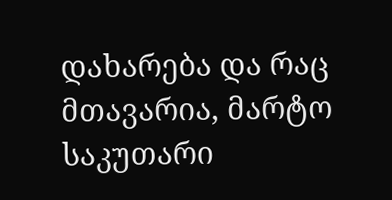დახარება და რაც მთავარია, მარტო საკუთარი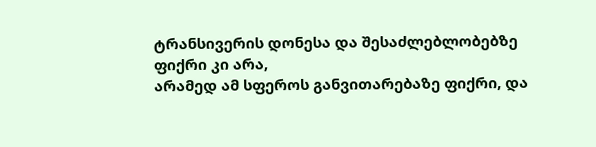ტრანსივერის დონესა და შესაძლებლობებზე ფიქრი კი არა,
არამედ ამ სფეროს განვითარებაზე ფიქრი, და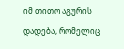იმ თითო აგურის დადება, რომელიც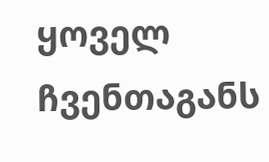ყოველ ჩვენთაგანს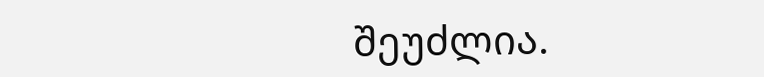შეუძლია.